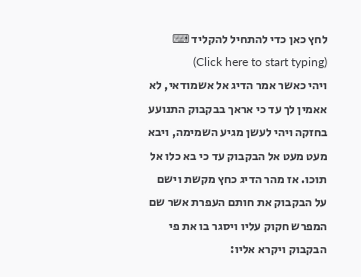לחץ כאן כדי להתחיל להקליד ⌨ (Click here to start typing)
ויהי כאשר אמר הדיג אל אשמודאי, לא אאמין לך עד כי אראך בבקבוק התנועע בחזקה ויהי לעשן מגיע השמימה, ויבא מעט מעט אל הבקבוק עד כי בא כלו אל תוכו. אז מהר הדיג כחץ מקשת וישם על הבקבוק את חותם העפרת אשר שם המפרש חקוק עליו ויסגר בו את פי הבקבוק ויקרא אליו: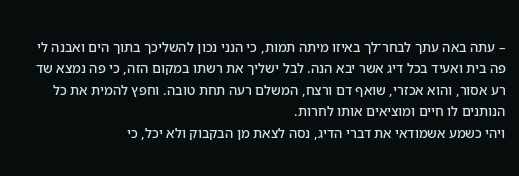– עתה באה עתך לבחר־לך באיזו מיתה תמות, כי הנני נכון להשליכך בתוך הים ואבנה לי פה בית ואעיד בכל דיג אשר יבא הנה. לבל ישליך את רשתו במקום הזה, כי פה נמצא שד רע אסור, והוא אכזרי, שואף דם ורצח, המשלם רעה תחת טובה. וחפץ להמית את כל הנותנים לו חיים ומוציאים אותו לחרות.
ויהי כשמע אשמודאי את דברי הדיג, נסה לצאת מן הבקבוק ולא יכל, כי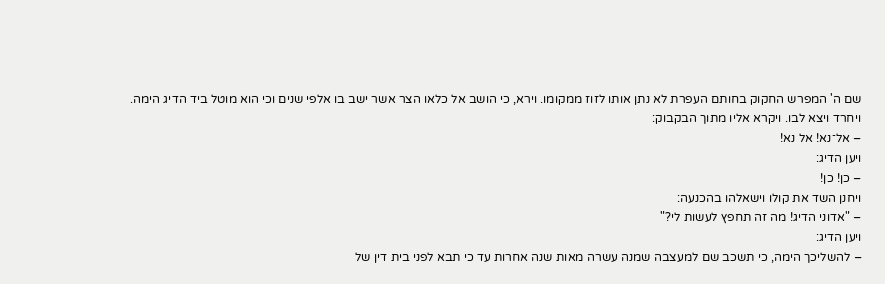שם ה' המפרש החקוק בחותם העפרת לא נתן אותו לזוז ממקומו. וירא, כי הושב אל כלאו הצר אשר ישב בו אלפי שנים וכי הוא מוטל ביד הדיג הימה. ויחרד ויצא לבו. ויקרא אליו מתוך הבקבוק:
– אל־נא! אל נא!
ויען הדיג:
– כן! כן!
ויחנן השד את קולו וישאלהו בהכנעה:
– "אדוני הדיג! מה זה תחפץ לעשות לי?"
ויען הדיג:
– להשליכך הימה, כי תשכב שם למעצבה שמנה עשרה מאות שנה אחרות עד כי תבא לפני בית דין של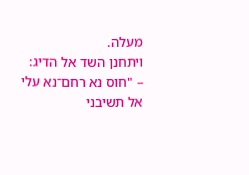מעלה.
ויתחנן השד אל הדיג:
– "חוס נא רחם־נא עלי אל תשיבני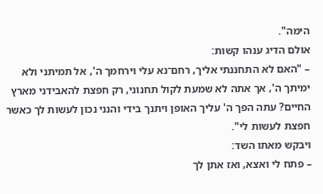הימה".
אולם הדיג ענהו קשות:
– "האם לא התחננתי אליך, רחם־נא עלי וירחמך ה', אל תמיתני ולא ימיתך ה', אך אתה לא שמעת לקול תחנוני, רק חפצת להאבידני מארץ החיים? עתה הפך ה' עליך האופן ויתנך בידי והנני נכון לעשות לך כאשר חפצת לעשות לי".
ויבקש מאתו השד:
– פתח לי ואצא, ואז אתן לך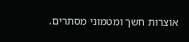אוצרות חשך ומטמוני מסתרים.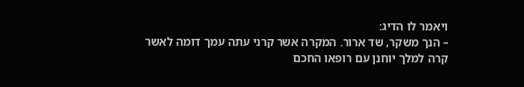ויאמר לו הדיג:
– הנך משקר, שד ארור. המקרה אשר קרני עתה עמך דומה לאשר קרה למלך יוחנן עם רופאו החכם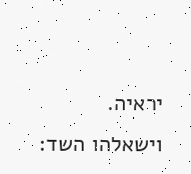יראיה.
וישאלהו השד: